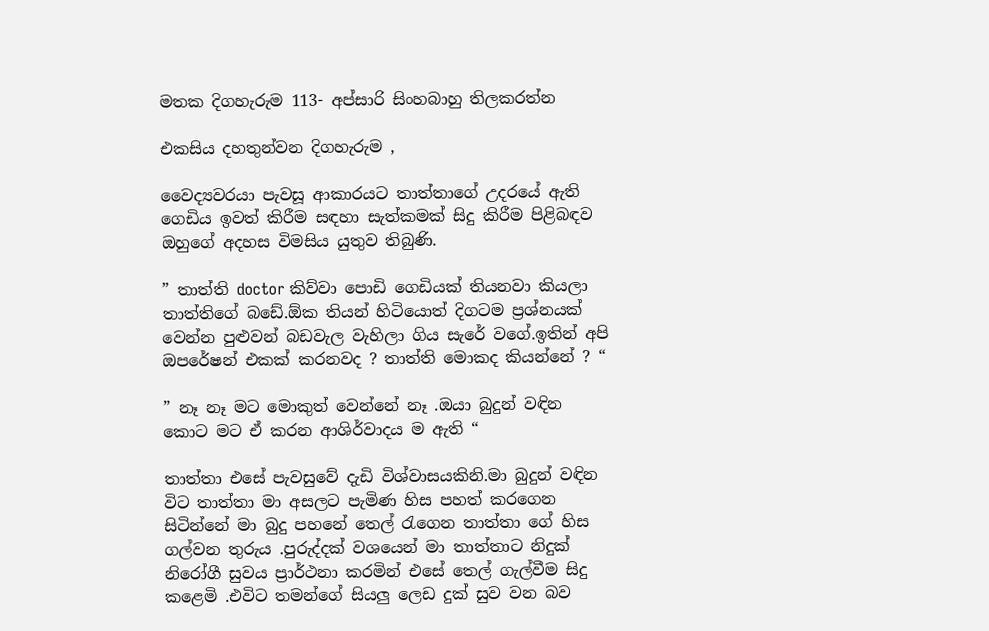මතක දිගහැරුම 113- අප්සාරි සිංහබාහු තිලකරත්න

එකසිය දහතුන්වන දිගහැරුම ,

වෛද්‍යවරයා පැවසූ ආකාරයට තාත්තාගේ උදරයේ ඇති ගෙඩිය ඉවත් කිරීම සඳහා සැත්කමක් සිදු කිරීම පිළිබඳව ඔහුගේ අදහස විමසිය යුතුව තිබුණි.

” තාත්ති doctor කිව්වා පොඩි ගෙඩියක් තියනවා කියලා තාත්තිගේ බඩේ.ඕක තියන් හිටියොත් දිගටම ප්‍රශ්නයක් වෙන්න පුළුවන් බඩවැල වැහිලා ගිය සැරේ වගේ.ඉතින් අපි ඔපරේෂන් එකක් කරනවද ? තාත්ති මොකද කියන්නේ ? “

” නෑ නෑ මට මොකුත් වෙන්නේ නෑ .ඔයා බුදුන් වඳින කොට මට ඒ කරන ආශිර්වාදය ම ඇති “

තාත්තා එසේ පැවසුවේ දැඩි විශ්වාසයකිනි.මා බුදුන් වඳින විට තාත්තා මා අසලට පැමිණ හිස පහත් කරගෙන සිටින්නේ මා බුදු පහනේ තෙල් රැගෙන තාත්තා ගේ හිස ගල්වන තුරුය .පුරුද්දක් වශයෙන් මා තාත්තාට නිදුක් නිරෝගී සුවය ප්‍රාර්ථනා කරමින් එසේ තෙල් ගැල්වීම සිදු කළෙමි .එවිට තමන්ගේ සියලු ලෙඩ දුක් සුව වන බව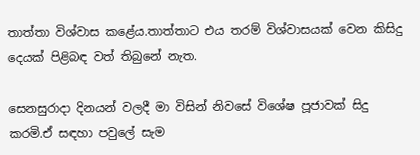තාත්තා විශ්වාස කළේය.තාත්තාට එය තරම් විශ්වාසයක් වෙන කිසිදු දෙයක් පිළිබඳ වත් තිබුනේ නැත.

සෙනසුරාදා දිනයන් වලදී මා විසින් නිවසේ විශේෂ පූජාවක් සිදු කරමි.ඒ සඳහා පවුලේ සැම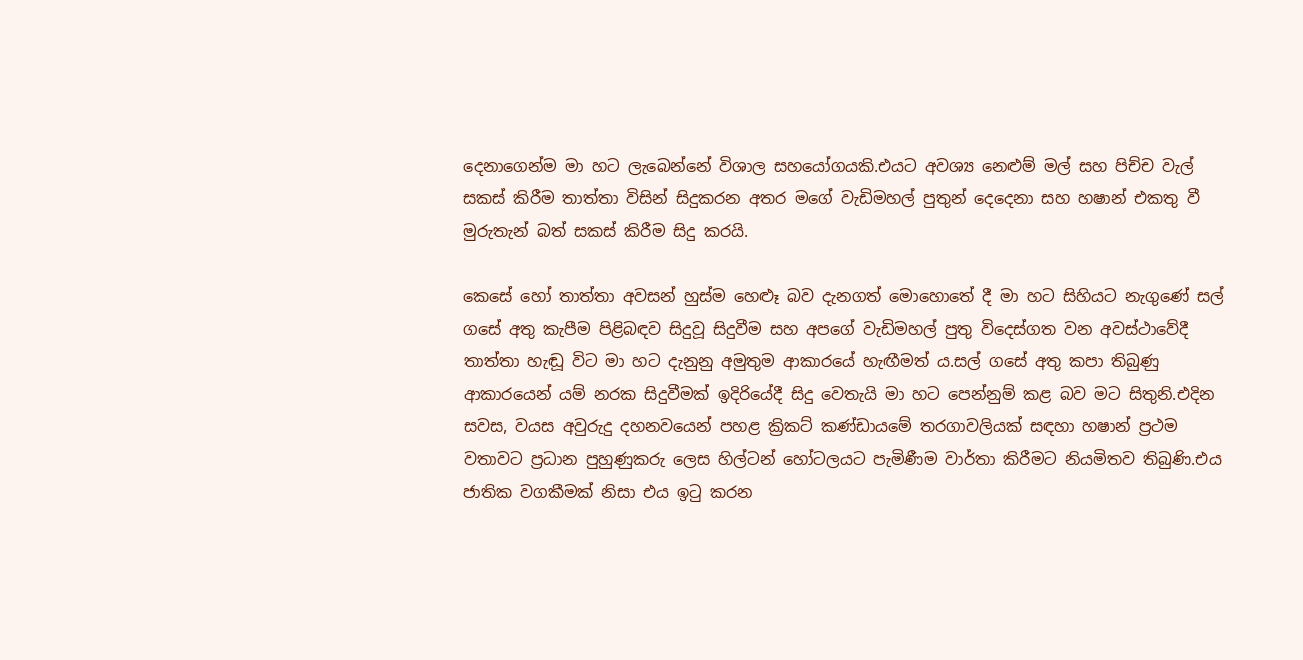දෙනාගෙන්ම මා හට ලැබෙන්නේ විශාල සහයෝගයකි.එයට අවශ්‍ය නෙළුම් මල් සහ පිච්ච වැල් සකස් කිරීම තාත්තා විසින් සිදුකරන අතර මගේ වැඩිමහල් පුතුන් දෙදෙනා සහ හෂාන් එකතු වී මුරුතැන් බත් සකස් කිරීම සිදු කරයි.

කෙසේ හෝ තාත්තා අවසන් හුස්ම හෙළූ බව දැනගත් මොහොතේ දී මා හට සිහියට නැගුණේ සල් ගසේ අතු කැපීම පිළිබඳව සිදුවූ සිදුවීම සහ අපගේ වැඩිමහල් පුතු විදෙස්ගත වන අවස්ථාවේදී තාත්තා හැඬූ විට මා හට දැනුනු අමුතුම ආකාරයේ හැඟීමත් ය.සල් ගසේ අතු කපා තිබුණු ආකාරයෙන් යම් නරක සිදුවීමක් ඉදිරියේදී සිදු වෙතැයි මා හට පෙන්නුම් කළ බව මට සිතුනි.එදින සවස, වයස අවුරුදු දහනවයෙන් පහළ ක්‍රිකට් කණ්ඩායමේ තරගාවලියක් සඳහා හෂාන් ප්‍රථම වතාවට ප්‍රධාන පුහුණුකරු ලෙස හිල්ටන් හෝටලයට පැමිණීම වාර්තා කිරීමට නියමිතව තිබුණි.එය ජාතික වගකීමක් නිසා එය ඉටු කරන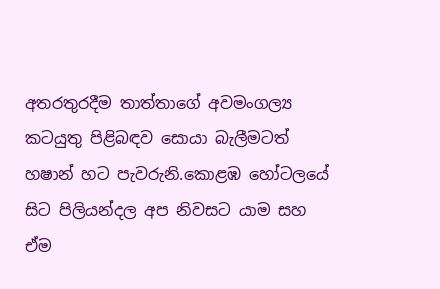අතරතුරදීම තාත්තාගේ අවමංගල්‍ය කටයුතු පිළිබඳව සොයා බැලීමටත් හෂාන් හට පැවරුනි.කොළඹ හෝටලයේ සිට පිලියන්දල අප නිවසට යාම සහ ඒම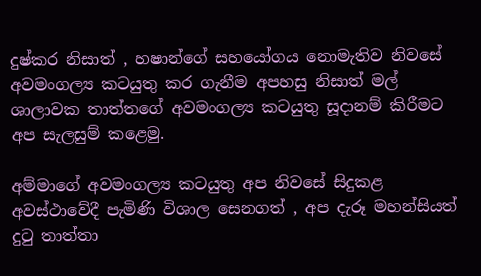දුෂ්කර නිසාත් , හෂාන්ගේ සහයෝගය නොමැතිව නිවසේ අවමංගල්‍ය කටයුතු කර ගැනීම අපහසු නිසාත් මල් ශාලාවක තාත්තගේ අවමංගල්‍ය කටයුතු සූදානම් කිරීමට අප සැලසුම් කළෙමු.

අම්මාගේ අවමංගල්‍ය කටයුතු අප නිවසේ සිදුකළ අවස්ථාවේදී පැමිණි විශාල සෙනගත් , අප දැරූ මහන්සියත් දුටු තාත්තා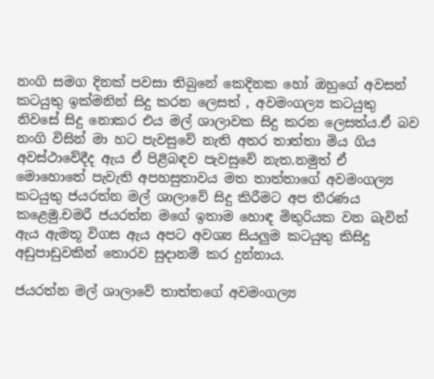නංගි සමග දිනක් පවසා තිබුනේ කෙදිනක හෝ ඔහුගේ අවසන් කටයුතු ඉක්මනින් සිදු කරන ලෙසත් , අවමංගල්‍ය කටයුතු නිවසේ සිදු නොකර එය මල් ශාලාවක සිදු කරන ලෙසත්ය.ඒ බව නංගි විසින් මා හට පැවසුවේ නැති අතර තාත්තා මිය ගිය අවස්ථාවේදීද ඇය ඒ පිළිබඳව පැවසුවේ නැත.නමුත් ඒ මොහොතේ පැවැති අපහසුතාවය මත තාත්තාගේ අවමංගල්‍ය කටයුතු ජයරත්න මල් ශාලාවේ සිදු කිරීමට අප තීරණය කළෙමු.චමරී ජයරත්න මගේ ඉතාම හොඳ මිතුරියක වන බැවින් ඇය ඇමතූ විගස ඇය අපට අවශ්‍ය සියලුම කටයුතු කිසිදු අඩුපාඩුවකින් තොරව සුදානම් කර දුන්නාය.

ජයරත්න මල් ශාලාවේ තාත්තගේ අවමංගල්‍ය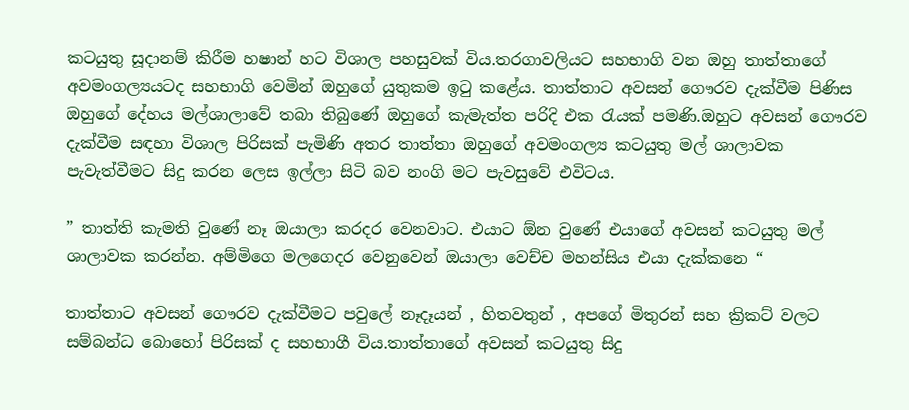කටයුතු සූදානම් කිරීම හෂාන් හට විශාල පහසුවක් විය.තරගාවලියට සහභාගි වන ඔහු තාත්තාගේ අවමංගල්‍යයටද සහභාගි වෙමින් ඔහුගේ යුතුකම ඉටු කළේය. තාත්තාට අවසන් ගෞරව දැක්වීම පිණිස ඔහුගේ දේහය මල්ශාලාවේ තබා තිබුණේ ඔහුගේ කැමැත්ත පරිදි එක රැයක් පමණි.ඔහුට අවසන් ගෞරව දැක්වීම සඳහා විශාල පිරිසක් පැමිණි අතර තාත්තා ඔහුගේ අවමංගල්‍ය කටයුතු මල් ශාලාවක පැවැත්වීමට සිදු කරන ලෙස ඉල්ලා සිටි බව නංගි මට පැවසුවේ එවිටය.

” තාත්ති කැමති වුණේ නෑ ඔයාලා කරදර වෙනවාට. එයාට ඕන වුණේ එයාගේ අවසන් කටයුතු මල් ශාලාවක කරන්න. අම්මිගෙ මලගෙදර වෙනුවෙන් ඔයාලා වෙච්ච මහන්සිය එයා දැක්කනෙ “

තාත්තාට අවසන් ගෞරව දැක්වීමට පවුලේ නෑදෑයන් , හිතවතුන් , අපගේ මිතුරන් සහ ක්‍රිකට් වලට සම්බන්ධ බොහෝ පිරිසක් ද සහභාගී විය.තාත්තාගේ අවසන් කටයුතු සිදු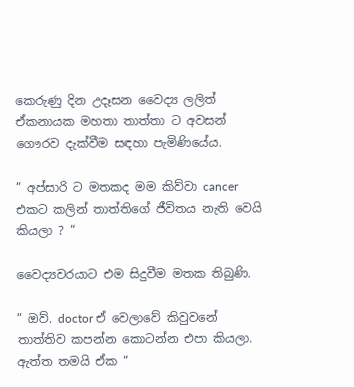කෙරුණු දින උදෑසන වෛද්‍ය ලලිත් ඒකනායක මහතා තාත්තා ට අවසන් ගෞරව දැක්වීම සඳහා පැමිණියේය.

” අප්සාරි ට මතකද මම කිව්වා cancer එකට කලින් තාත්තිගේ ජීවිතය නැති වෙයි කියලා ? “

වෛද්‍යවරයාට එම සිදුවීම මතක තිබුණි.

” ඔව්. doctor ඒ වෙලාවේ කිවුවනේ තාත්තිව කපන්න කොටන්න එපා කියලා. ඇත්ත තමයි ඒක “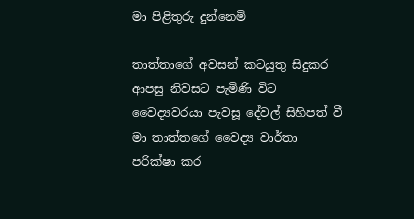මා පිළිතුරු දුන්නෙමි

තාත්තාගේ අවසන් කටයුතු සිදුකර ආපසු නිවසට පැමිණි විට වෛද්‍යවරයා පැවසූ දේවල් සිහිපත් වී මා තාත්තගේ වෛද්‍ය වාර්තා පරික්ෂා කර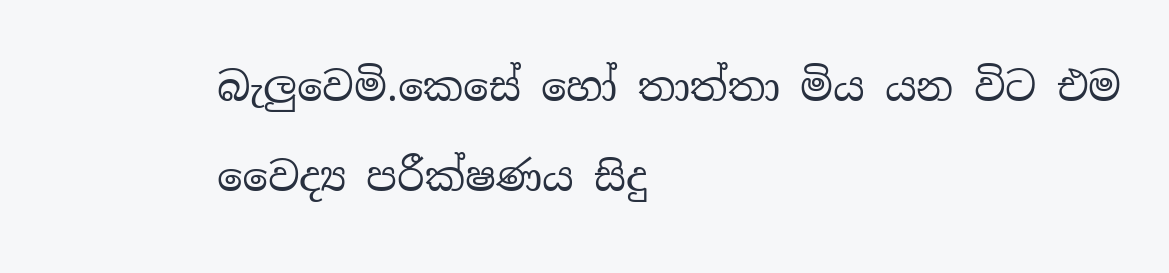බැලුවෙමි.කෙසේ හෝ තාත්තා මිය යන විට එම වෛද්‍ය පරීක්ෂණය සිදු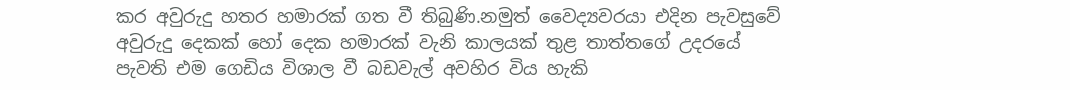කර අවුරුදු හතර හමාරක් ගත වී තිබුණි.නමුත් වෛද්‍යවරයා එදින පැවසුවේ අවුරුදු දෙකක් හෝ දෙක හමාරක් වැනි කාලයක් තුළ තාත්තගේ උදරයේ පැවති එම ගෙඩිය විශාල වී බඩවැල් අවහිර විය හැකි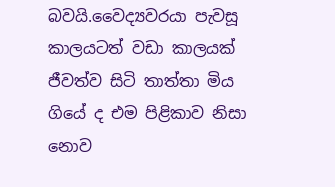බවයි.වෛද්‍යවරයා පැවසූ කාලයටත් වඩා කාලයක් ජීවත්ව සිටි තාත්තා මිය ගියේ ද එම පිළිකාව නිසා නොව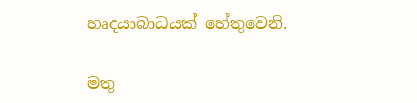හෘදයාබාධයක් හේතුවෙනි.

මතු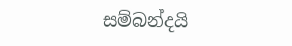සම්බන්දයි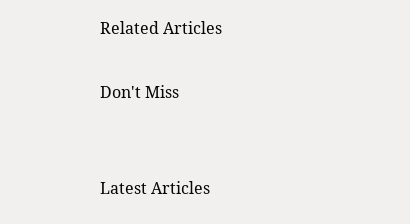Related Articles

Don't Miss


Latest Articles